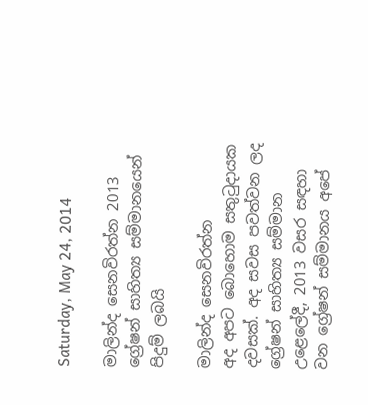Saturday, May 24, 2014

මාලින්ද සෙනවිරත්න 2013 ග්‍රේෂන් සාහිත්‍ය සම්මානයෙන් පිදුම් ලබයි

මාලින්ද සෙනවිරත්න
අද අපට බොහොම සතුටුදායක දවසක්. අද සවස පවත්වන ලද ග්‍රේෂන් සාහිත්‍ය සම්මාන උළෙලේදී, 2013 වසර සඳහා වන ග්‍රේෂන් සම්මානය අපේ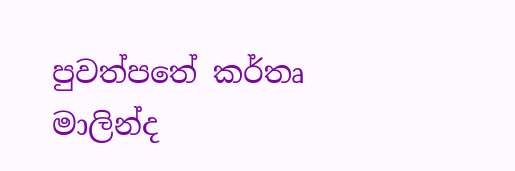පුවත්පතේ කර්තෘ මාලින්ද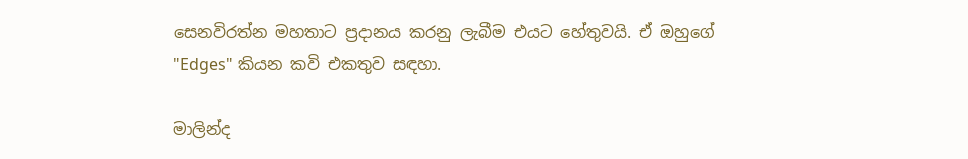සෙනවිරත්න මහතාට ප්‍රදානය කරනු ලැබීම එයට හේතුවයි. ඒ ඔහුගේ "Edges" කියන කවි එකතුව සඳහා.

මාලින්ද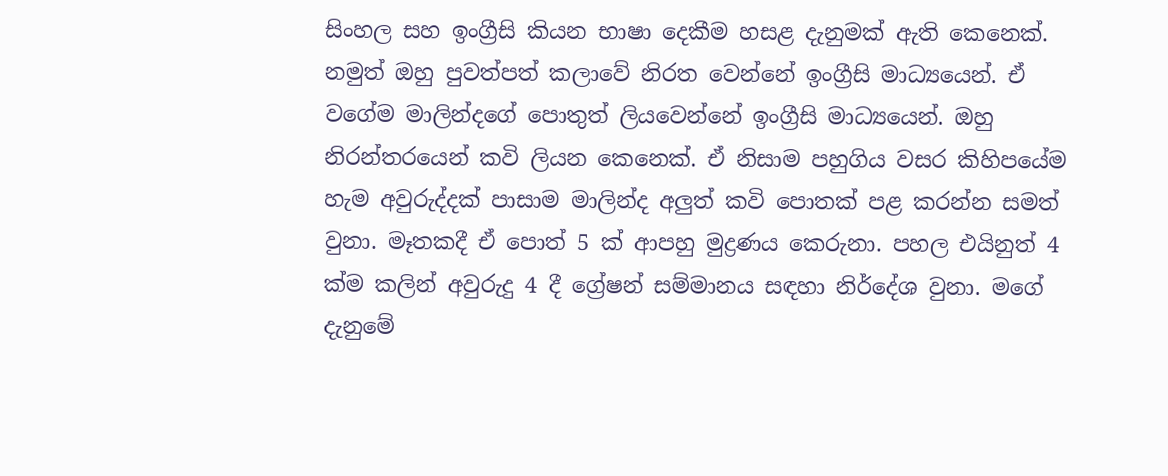සිංහල සහ ඉංග්‍රීසි කියන භාෂා දෙකීම හසළ දැනුමක් ඇති කෙනෙක්. නමුත් ඔහු පුවත්පත් කලාවේ නිරත වෙන්නේ ඉංග්‍රීසි මාධ්‍යයෙන්. ඒ වගේම මාලින්දගේ පොතුත් ලියවෙන්නේ ඉංග්‍රීසි මාධ්‍යයෙන්. ඔහු නිරන්තරයෙන් කවි ලියන කෙනෙක්. ඒ නිසාම පහුගිය වසර කිහිපයේම හැම අවුරුද්දක් පාසාම මාලින්ද අලුත් කවි පොතක් පළ කරන්න සමත් වුනා. මෑතකදී ඒ පොත් 5 ක් ආපහු මුද්‍රණය කෙරුනා. පහල එයිනුත් 4  ක්ම කලින් අවුරුදු 4 දී ග්‍රේෂන් සම්මානය සඳහා නිර්දේශ වුනා. මගේ දැනුමේ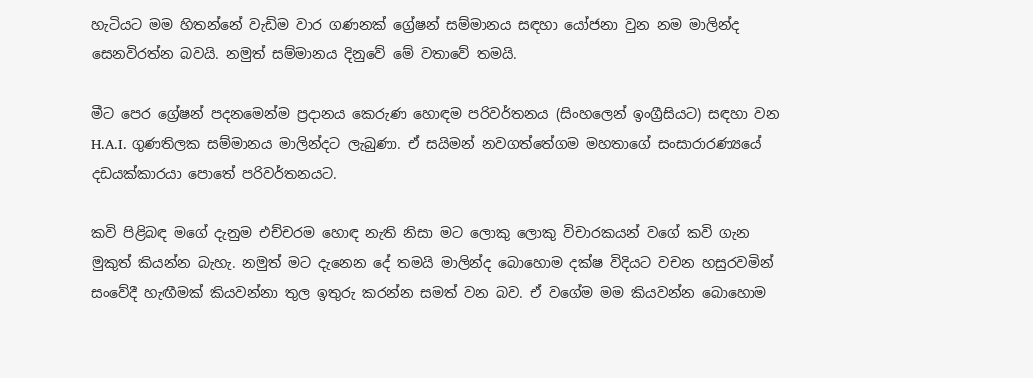හැටියට මම හිතන්නේ වැඩිම වාර ගණනක් ග්‍රේෂන් සම්මානය සඳහා යෝජනා වුන නම මාලින්ද සෙනවිරත්න බවයි. නමුත් සම්මානය දිනුවේ මේ වතාවේ තමයි.

මීට පෙර ග්‍රේෂන් පදනමෙන්ම ප්‍රදානය කෙරුණ හොඳම පරිවර්තනය (සිංහලෙන් ඉංග්‍රීසියට) සඳහා වන H.A.I. ගුණතිලක සම්මානය මාලින්දට ලැබුණා. ඒ සයිමන් නවගත්තේගම මහතාගේ සංසාරාරණ්‍යයේ දඩයක්කාරයා පොතේ පරිවර්තනයට.

කවි පිළිබඳ මගේ දැනුම එච්චරම හොඳ නැති නිසා මට ලොකු ලොකු විචාරකයන් වගේ කවි ගැන මුකුත් කියන්න බැහැ. නමුත් මට දැනෙන දේ තමයි මාලින්ද බොහොම දක්ෂ විදියට වචන හසුරවමින් සංවේදී හැඟීමක් කියවන්නා තුල ඉතුරු කරන්න සමත් වන බව. ඒ වගේම මම කියවන්න බොහොම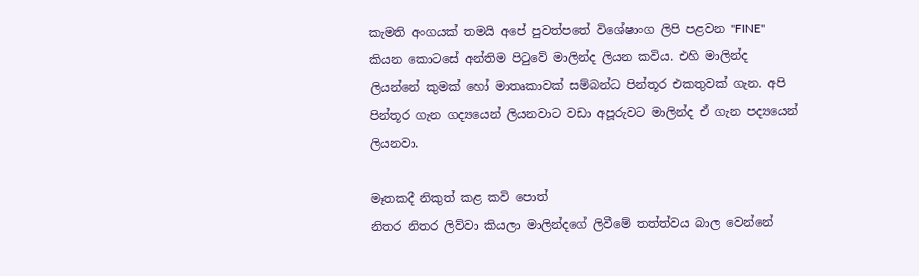කැමති අංගයක් තමයි අපේ පුවත්පතේ විශේෂාංග ලිපි පළවන "FINE" කියන කොටසේ අන්තිම පිටුවේ මාලින්ද ලියන කවිය. එහි මාලින්ද ලියන්නේ කුමක් හෝ මාතෘකාවක් සම්බන්ධ පින්තූර එකතුවක් ගැන. අපි පින්තූර ගැන ගද්‍යයෙන් ලියනවාට වඩා අපූරුවට මාලින්ද ඒ ගැන පද්‍යයෙන් ලියනවා.

මෑතකදී නිකුත් කළ කවි පොත්
නිතර නිතර ලිව්වා කියලා මාලින්දගේ ලිවීමේ තත්ත්වය බාල වෙන්නේ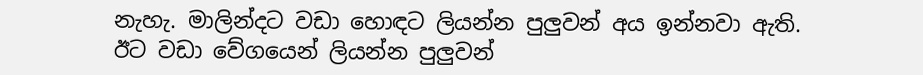නැහැ. මාලින්දට වඩා හොඳට ලියන්න පුලුවන් අය ඉන්නවා ඇති. ඊට වඩා වේගයෙන් ලියන්න පුලුවන්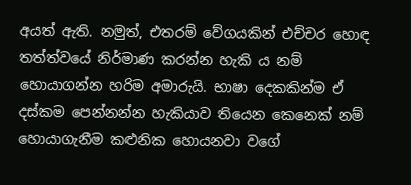අයත් ඇති. නමුත්, එතරම් වේගයකින් එච්චර හොඳ තත්ත්වයේ නිර්මාණ කරන්න හැකි ය නම් හොයාගන්න හරිම අමාරුයි. භාෂා දෙකකින්ම ඒ දස්කම පෙන්නන්න හැකියාව තියෙන කෙනෙක් නම් හොයාගැනීම කළුනික හොයනවා වගේ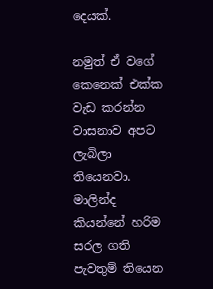දෙයක්.

නමුත් ඒ වගේ කෙනෙක් එක්ක වැඩ කරන්න වාසනාව අපට ලැබිලා තියෙනවා. මාලින්ද කියන්නේ හරිම සරල ගති පැවතුම් තියෙන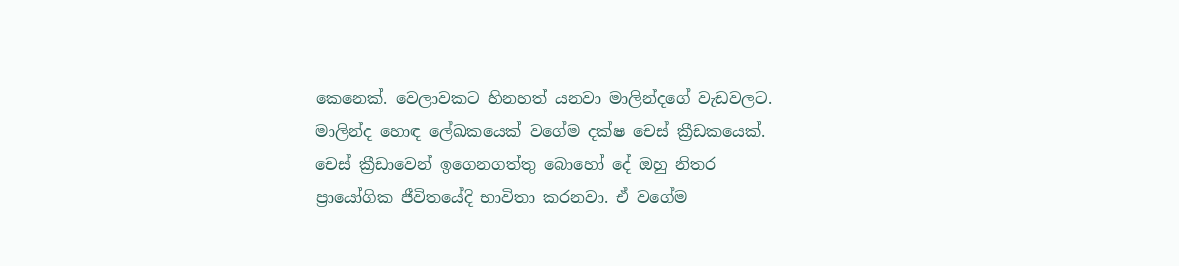කෙනෙක්. වෙලාවකට හිනහත් යනවා මාලින්දගේ වැඩවලට. මාලින්ද හොඳ ලේඛකයෙක් වගේම දක්ෂ චෙස් ක්‍රීඩකයෙක්. චෙස් ක්‍රීඩාවෙන් ඉගෙනගත්තු බොහෝ දේ ඔහු නිතර ප්‍රායෝගික ජීවිතයේදි භාවිතා කරනවා. ඒ වගේම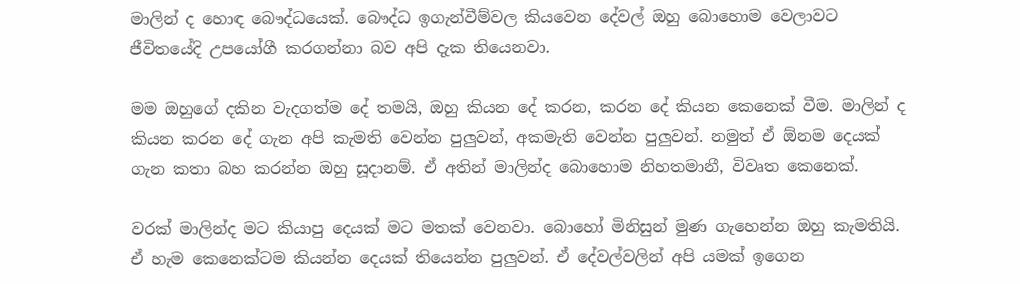මාලින් ද හොඳ බෞද්ධයෙක්. බෞද්ධ ඉගැන්වීම්වල කියවෙන දේවල් ඔහු බොහොම වෙලාවට ජීවිතයේදි උපයෝගී කරගන්නා බව අපි දැක තියෙනවා.

මම ඔහුගේ දකින වැදගත්ම දේ තමයි, ඔහු කියන දේ කරන, කරන දේ කියන කෙනෙක් වීම. මාලින් ද කියන කරන දේ ගැන අපි කැමති වෙන්න පුලුවන්, අකමැති වෙන්න පුලුවන්. නමුත් ඒ ඕනම දෙයක් ගැන කතා බහ කරන්න ඔහු සූදානම්. ඒ අතින් මාලින්ද බොහොම නිහතමානී, විවෘත කෙනෙක්.

වරක් මාලින්ද මට කියාපු දෙයක් මට මතක් වෙනවා. බොහෝ මිනිසුන් මුණ ගැහෙන්න ඔහු කැමතියි. ඒ හැම කෙනෙක්ටම කියන්න දෙයක් තියෙන්න පුලුවන්. ඒ දේවල්වලින් අපි යමක් ඉගෙන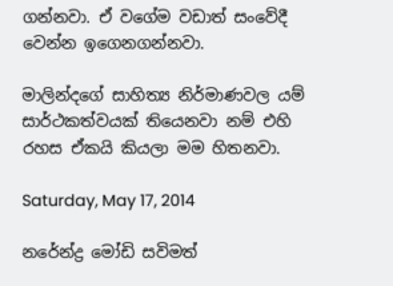ගන්නවා. ඒ වගේම වඩාත් සංවේදී වෙන්න ඉගෙනගන්නවා.

මාලින්දගේ සාහිත්‍ය නිර්මාණවල යම් සාර්ථකත්වයක් තියෙනවා නම් එහි රහස ඒකයි කියලා මම හිතනවා.

Saturday, May 17, 2014

නරේන්ද්‍ර මෝඩි සවිමත්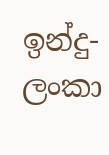ඉන්දු-ලංකා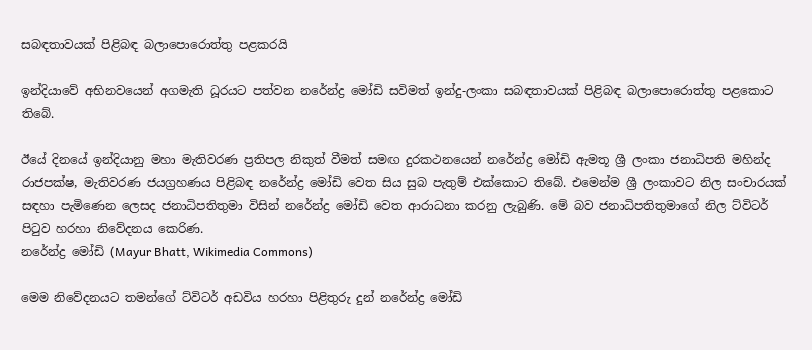සබඳතාවයක් පිළිබඳ බලාපොරොත්තු පළකරයි

ඉන්දියාවේ අභිනවයෙන් අගමැති ධූරයට පත්වන නරේන්ද්‍ර මෝඩි සවිමත් ඉන්දු-ලංකා සබඳතාවයක් පිළිබඳ බලාපොරොත්තු පළකොට තිබේ.

ඊයේ දිනයේ ඉන්දියානු මහා මැතිවරණ ප්‍රතිපල නිකුත් වීමත් සමඟ දුරකථනයෙන් නරේන්ද්‍ර මෝඩි ඇමතූ ශ්‍රී ලංකා ජනාධිපති මහින්ද රාජපක්ෂ, මැතිවරණ ජයග්‍රහණය පිළිබඳ නරේන්ද්‍ර මෝඩි වෙත සිය සුබ පැතුම් එක්කොට තිබේ. එමෙන්ම ශ්‍රී ලංකාවට නිල සංචාරයක් සඳහා පැමිණෙන ලෙසද ජනාධිපතිතුමා විසින් නරේන්ද්‍ර මෝඩි වෙත ආරාධනා කරනු ලැබුණි. මේ බව ජනාධිපතිතුමාගේ නිල ට්විටර් පිටුව හරහා නිවේදනය කෙරිණ.
නරේන්ද්‍ර මෝඩි (Mayur Bhatt, Wikimedia Commons)

මෙම නිවේදනයට තමන්ගේ ට්විටර් අඩවිය හරහා පිළිතුරු දුන් නරේන්ද්‍ර මෝඩි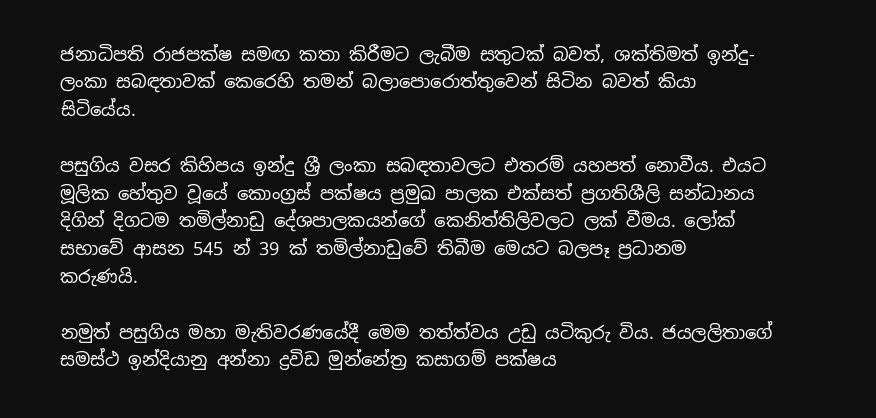ජනාධිපති රාජපක්ෂ සමඟ කතා කිරීමට ලැබීම සතුටක් බවත්, ශක්තිමත් ඉන්දු-ලංකා සබඳතාවක් කෙරෙහි තමන් බලාපොරොත්තුවෙන් සිටින බවත් කියා සිටියේය.

පසුගිය වසර කිහිපය ඉන්දු ශ්‍රී ලංකා සබඳතාවලට එතරම් යහපත් නොවීය. එයට මූලික හේතුව වූයේ කොංග්‍රස් පක්ෂය ප්‍රමුඛ පාලක එක්සත් ප්‍රගතිශීලි සන්ධානය දිගින් දිගටම තමිල්නාඩු දේශපාලකයන්ගේ කෙනිත්තිලිවලට ලක් වීමය. ලෝක් සභාවේ ආසන 545 න් 39 ක් තමිල්නාඩුවේ තිබීම මෙයට බලපෑ ප්‍රධානම කරුණයි.

නමුත් පසුගිය මහා මැතිවරණයේදී මෙම තත්ත්වය උඩු යටිකුරු විය. ජයලලිතාගේ සමස්ථ ඉන්දියානු අන්නා ද්‍රවිඩ මුන්නේත්‍ර කසාගම් පක්ෂය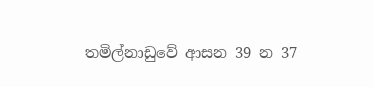තමිල්නාඩුවේ ආසන 39 න 37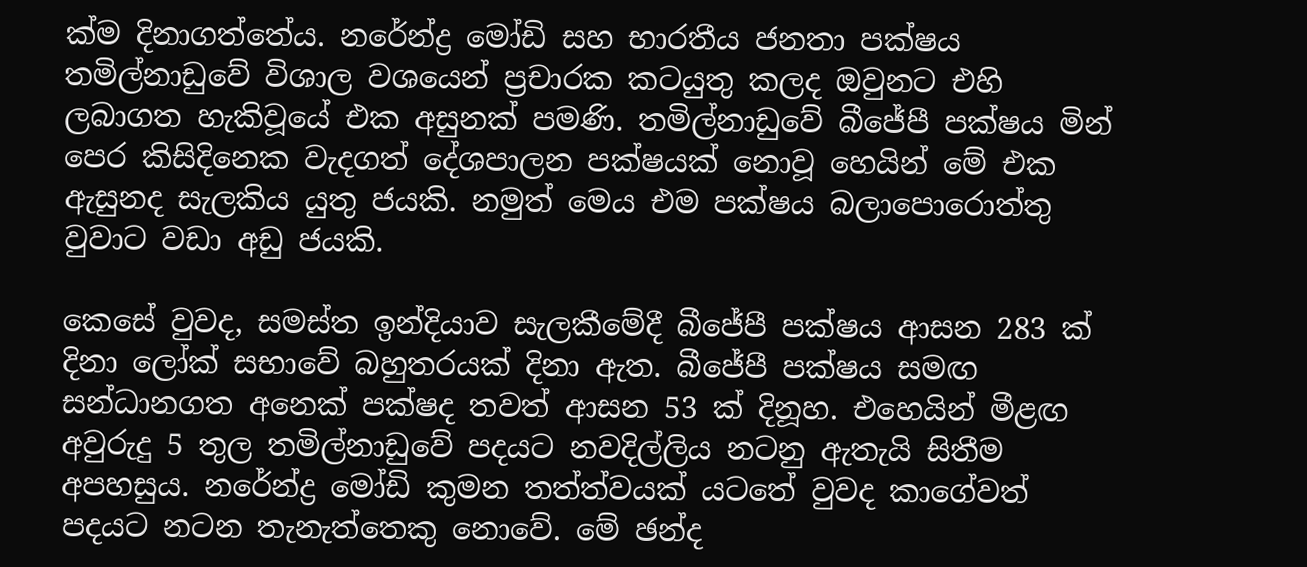ක්ම දිනාගත්තේය. නරේන්ද්‍ර මෝඩි සහ භාරතීය ජනතා පක්ෂය තමිල්නාඩුවේ විශාල වශයෙන් ප්‍රචාරක කටයුතු කලද ඔවුනට එහි ලබාගත හැකිවූයේ එක අසුනක් පමණි. තමිල්නාඩුවේ බීජේපී පක්ෂය මින් පෙර කිසිදිනෙක වැදගත් දේශපාලන පක්ෂයක් නොවූ හෙයින් මේ එක ඇසුනද සැලකිය යුතු ජයකි. නමුත් මෙය එම පක්ෂය බලාපොරොත්තු වුවාට වඩා අඩු ජයකි.

කෙසේ වුවද, සමස්ත ඉන්දියාව සැලකීමේදී බීජේපී පක්ෂය ආසන 283 ක් දිනා ලෝක් සභාවේ බහුතරයක් දිනා ඇත. බීජේපී පක්ෂය සමඟ සන්ධානගත අනෙක් පක්ෂද තවත් ආසන 53 ක් දිනූහ. එහෙයින් මීළඟ අවුරුදු 5 තුල තමිල්නාඩුවේ පදයට නවදිල්ලිය නටනු ඇතැයි සිතීම අපහසුය. නරේන්ද්‍ර මෝඩි කුමන තත්ත්වයක් යටතේ වුවද කාගේවත් පදයට නටන තැනැත්තෙකු නොවේ. මේ ඡන්ද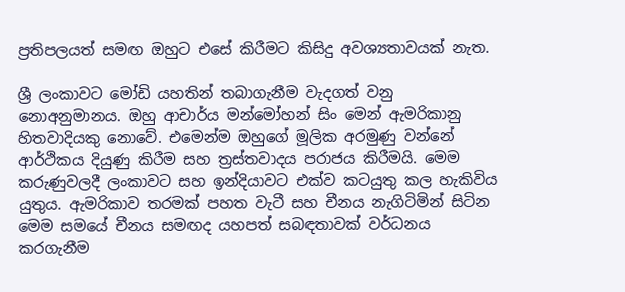ප්‍රතිපලයත් සමඟ ඔහුට එසේ කිරීමට කිසිදු අවශ්‍යතාවයක් නැත.

ශ්‍රී ලංකාවට මෝඩි යහතින් තබාගැනීම වැදගත් වනු නොඅනුමානය. ඔහු ආචාර්ය මන්මෝහන් සිං මෙන් ඇමරිකානු හිතවාදියකු නොවේ. එමෙන්ම ඔහුගේ මූලික අරමුණු වන්නේ ආර්ථිකය දියුණු කිරීම සහ ත්‍රස්තවාදය පරාජය කිරීමයි. මෙම කරුණුවලදී ලංකාවට සහ ඉන්දියාවට එක්ව කටයුතු කල හැකිවිය යුතුය. ඇමරිකාව තරමක් පහත වැටී සහ චීනය නැගිටිමින් සිටින මෙම සමයේ චීනය සමඟද යහපත් සබඳතාවක් වර්ධනය කරගැනීම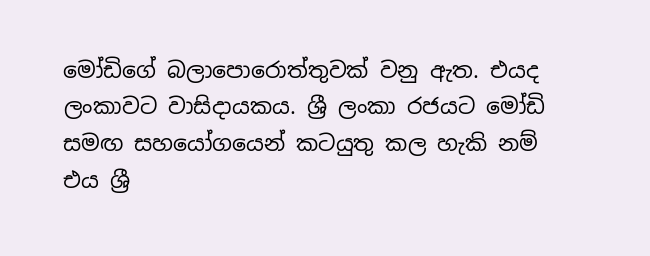මෝඩිගේ බලාපොරොත්තුවක් වනු ඇත. එයද ලංකාවට වාසිදායකය. ශ්‍රී ලංකා රජයට මෝඩි සමඟ සහයෝගයෙන් කටයුතු කල හැකි නම් එය ශ්‍රී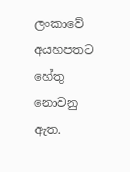ලංකාවේ අයහපතට හේතු නොවනු ඇත.